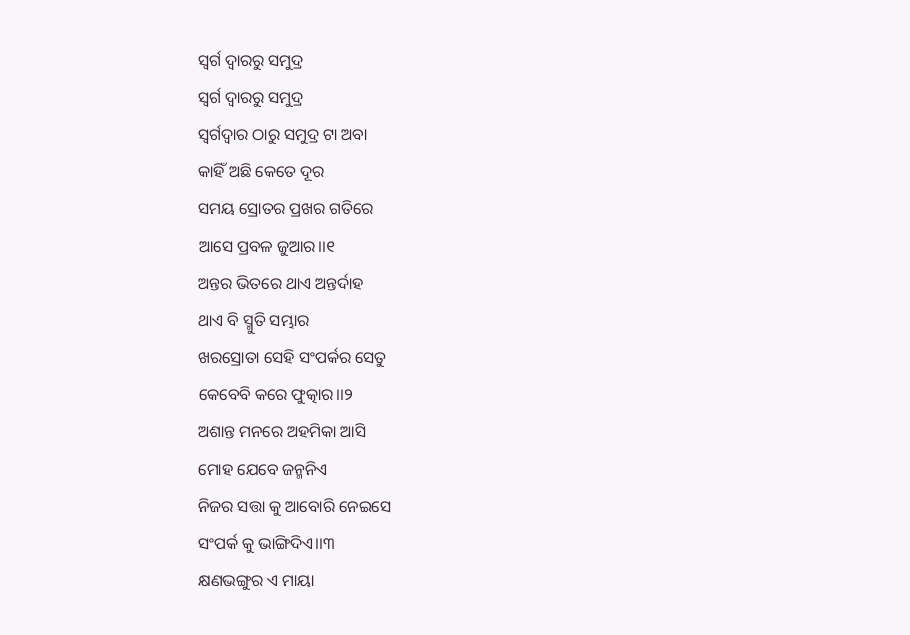ସ୍ବର୍ଗ ଦ୍ବାରରୁ ସମୁଦ୍ର
ସ୍ବର୍ଗ ଦ୍ବାରରୁ ସମୁଦ୍ର
ସ୍ବର୍ଗଦ୍ବାର ଠାରୁ ସମୁଦ୍ର ଟା ଅବା
କାହିଁ ଅଛି କେତେ ଦୂର
ସମୟ ସ୍ରୋତର ପ୍ରଖର ଗତିରେ
ଆସେ ପ୍ରବଳ ଜୁଆର।।୧
ଅନ୍ତର ଭିତରେ ଥାଏ ଅନ୍ତର୍ଦାହ
ଥାଏ ବି ସ୍ମୁତି ସମ୍ଭାର
ଖରସ୍ରୋତା ସେହି ସଂପର୍କର ସେତୁ
କେବେବି କରେ ଫୁତ୍କାର।।୨
ଅଶାନ୍ତ ମନରେ ଅହମିକା ଆସି
ମୋହ ଯେବେ ଜନ୍ମନିଏ
ନିଜର ସତ୍ତା କୁ ଆବୋରି ନେଇସେ
ସଂପର୍କ କୁ ଭାଙ୍ଗିଦିଏ।।୩
କ୍ଷଣଭଙ୍ଗୁର ଏ ମାୟା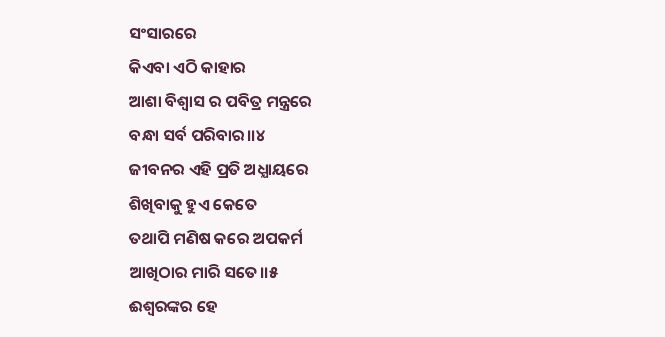ସଂସାରରେ
କିଏବା ଏଠି କାହାର
ଆଶା ବିଶ୍ବାସ ର ପବିତ୍ର ମନ୍ତ୍ରରେ
ବନ୍ଧା ସର୍ବ ପରିବାର।।୪
ଜୀବନର ଏହି ପ୍ରତି ଅଧ୍ଯାୟରେ
ଶିଖିବାକୁ ହୁଏ କେତେ
ତଥାପି ମଣିଷ କରେ ଅପକର୍ମ
ଆଖିଠାର ମାରି ସତେ।।୫
ଈଶ୍ଵରଙ୍କର ହେ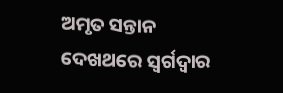ଅମୃତ ସନ୍ତାନ
ଦେଖଥରେ ସ୍ବର୍ଗଦ୍ବାର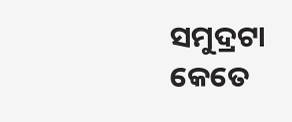ସମୁଦ୍ରଟା କେତେ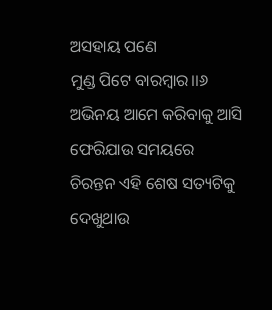ଅସହାୟ ପଣେ
ମୁଣ୍ଡ ପିଟେ ବାରମ୍ବାର।।୬
ଅଭିନୟ ଆମେ କରିବାକୁ ଆସି
ଫେରିଯାଉ ସମୟରେ
ଚିରନ୍ତନ ଏହି ଶେଷ ସତ୍ୟଟିକୁ
ଦେଖୁଥାଉ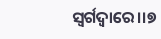ସ୍ବର୍ଗଦ୍ବାରେ।।୭